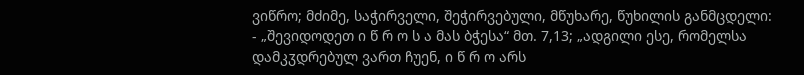ვიწრო; მძიმე, საჭირველი, შეჭირვებული, მწუხარე, წუხილის განმცდელი:
- „შევიდოდეთ ი წ რ ო ს ა მას ბჭესა“ მთ. 7,13; „ადგილი ესე, რომელსა დამკჳდრებულ ვართ ჩუენ, ი წ რ ო არს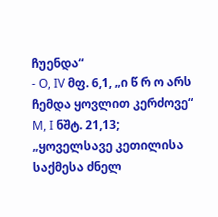ჩუენდა“
- O, IV მფ. 6,1, „ი წ რ ო არს ჩემდა ყოვლით კერძოვე“ M, I ნშტ. 21,13; „ყოველსავე კეთილისა საქმესა ძნელ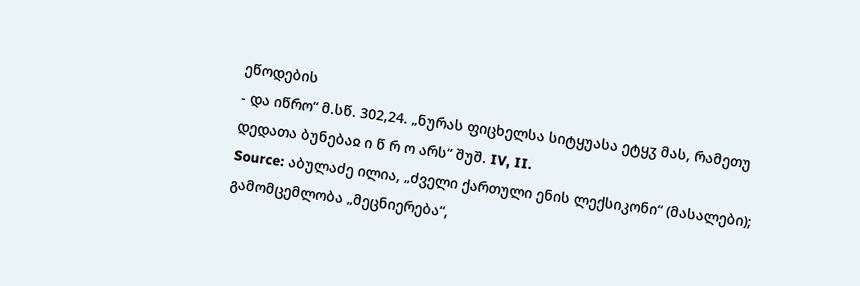ეწოდების
- და იწრო“ მ.სწ. 302,24. „ნურას ფიცხელსა სიტყუასა ეტყჳ მას, რამეთუ დედათა ბუნებაჲ ი წ რ ო არს“ შუშ. IV, II.
Source: აბულაძე ილია, „ძველი ქართული ენის ლექსიკონი“ (მასალები); გამომცემლობა „მეცნიერება“,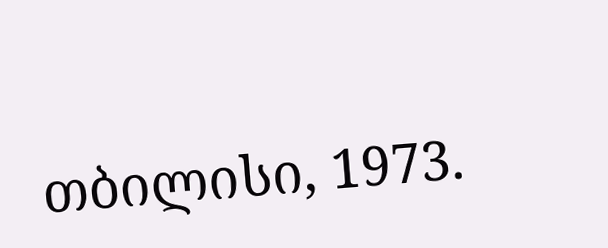თბილისი, 1973.